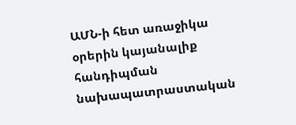ԱՄՆ-ի հետ առաջիկա օրերին կայանալիք հանդիպման նախապատրաստական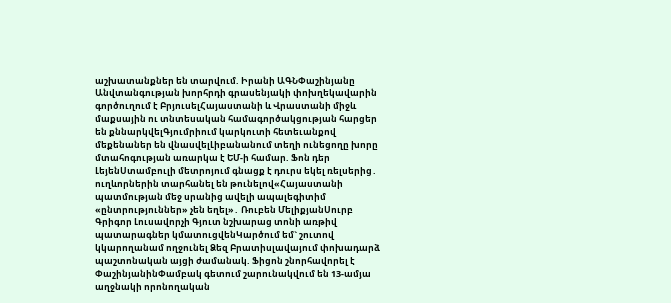աշխատանքներ են տարվում. Իրանի ԱԳՆՓաշինյանը Անվտանգության խորհրդի գրասենյակի փոխղեկավարին գործուղում է ԲրյուսելՀայաստանի և Վրաստանի միջև մաքսային ու տնտեսական համագործակցության հարցեր են քննարկվելԳյումրիում կարկուտի հետեւանքով մեքենաներ են վնասվելԼիբանանում տեղի ունեցողը խորը մտահոգության առարկա է ԵՄ-ի համար. Ֆոն դեր ԼեյենՍտամբուլի մետրոյում գնացք է դուրս եկել ռելսերից․ ուղևորներին տարհանել են թունելով«Հայաստանի պատմության մեջ սրանից ավելի ապալեգիտիմ «ընտրություններ» չեն եղել»․ Ռուբեն ՄելիքյանՍուրբ Գրիգոր Լուսավորչի Գյուտ նշխարաց տոնի առթիվ պատարագներ կմատուցվենԿարծում եմ` շուտով կկարողանամ ողջունել Ձեզ Բրատիսլավայում փոխադարձ պաշտոնական այցի ժամանակ. Ֆիցոն շնորհավորել է ՓաշինյանինՓամբակ գետում շարունակվում են 13-ամյա աղջնակի որոնողական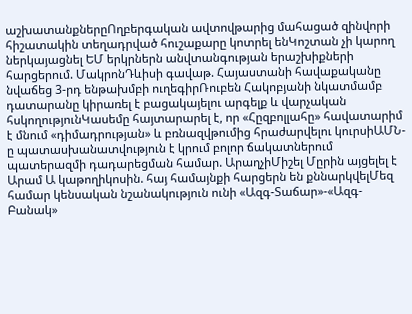աշխատանքներըՈղբերգական ավտովթարից մահացած զինվորի հիշատակին տեղադրված հուշաքարը կոտրել ենԿոշտան չի կարող ներկայացնել ԵՄ երկրներն անվտանգության երաշխիքների հարցերում. ՄակրոնԴևիսի գավաթ. Հայաստանի հավաքականը նվաճեց 3-րդ ենթախմբի ուղեգիրՌուբեն Հակոբյանի նկատմամբ դատարանը կիրառել է բացակայելու արգելք և վարչական հսկողությունԿասեմը հայտարարել է, որ «Հըզբոլլահը» հավատարիմ է մնում «դիմադրության» և բռնազվթումից հրաժարվելու կուրսիԱՄՆ-ը պատասխանատվություն է կրում բոլոր ճակատներում պատերազմի դադարեցման համար. ԱրաղչիՄիշել Մըրին այցելել է Արամ Ա կաթողիկոսին. հայ համայնքի հարցերն են քննարկվելՄեզ համար կենսական նշանակություն ունի «Ազգ-Տաճար»-«Ազգ-Բանակ»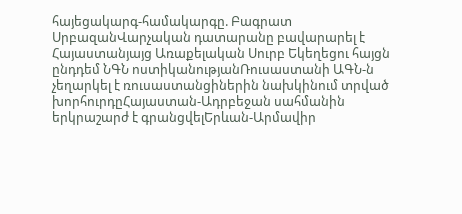հայեցակարգ-համակարգը. Բագրատ ՍրբազանՎարչական դատարանը բավարարել է Հայաստանյայց Առաքելական Սուրբ Եկեղեցու հայցն ընդդեմ ՆԳՆ ոստիկանությանՌուսաստանի ԱԳՆ-ն չեղարկել է ռուսաստանցիներին նախկինում տրված խորհուրդըՀայաստան-Ադրբեջան սահմանին երկրաշարժ է գրանցվելԵրևան-Արմավիր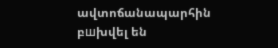ավտոճանապարհին բшխվել են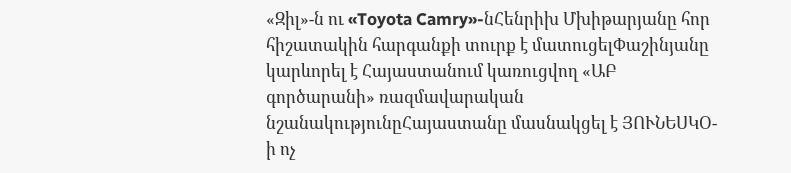«Զիլ»-ն ու «Toyota Camry»-նՀենրիխ Մխիթարյանը հոր հիշատակին հարգանքի տուրք է մատուցելՓաշինյանը կարևորել է Հայաստանում կառուցվող «ԱԲ գործարանի» ռազմավարական նշանակությունըՀայաստանը մասնակցել է ՅՈՒՆԵՍԿՕ-ի ոչ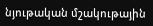նյութական մշակութային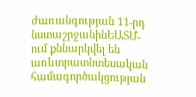ժառանգության 11-րդ նստաշրջանինԵԱՏՄ-ում քննարկվել են առևտրատնտեսական համագործակցության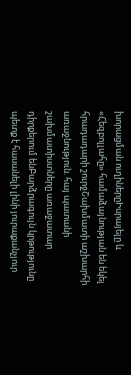խորացման ուղիներըԻսրայելը և «Հեզբոլլահը» համաձայնության են եկել հրադադարի շուրջՇախմատի աշխարհի առաջնություն. հայ պատանի շախմատիստները առաջատար դիրքերում ենԲարձրագույն կրթությունը պետք է հասանելի լինի յուրաքանչյուր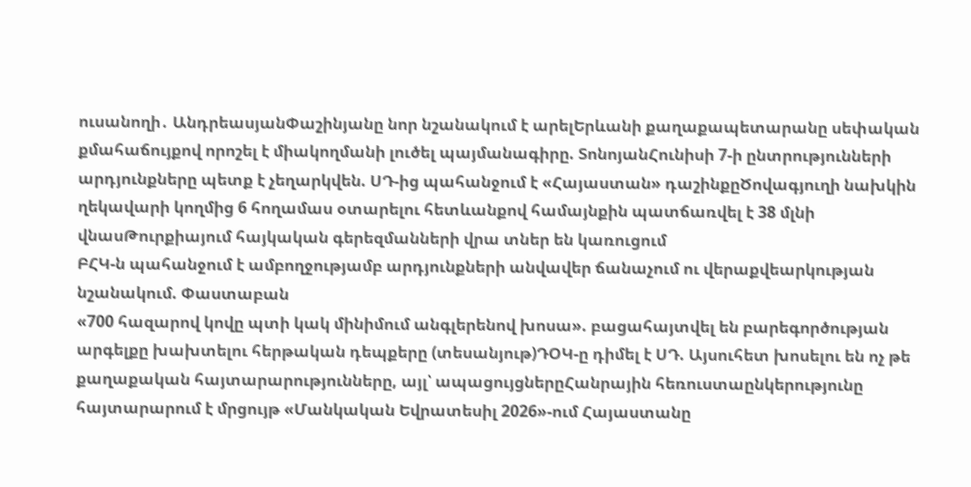ուսանողի․ ԱնդրեասյանՓաշինյանը նոր նշանակում է արելԵրևանի քաղաքապետարանը սեփական քմահաճույքով որոշել է միակողմանի լուծել պայմանագիրը. ՏոնոյանՀունիսի 7-ի ընտրությունների արդյունքները պետք է չեղարկվեն. ՍԴ-ից պահանջում է «Հայաստան» դաշինքըԾովագյուղի նախկին ղեկավարի կողմից 6 հողամաս օտարելու հետևանքով համայնքին պատճառվել է 38 մլնի վնասԹուրքիայում հայկական գերեզմանների վրա տներ են կառուցում
ԲՀԿ-ն պահանջում է ամբողջությամբ արդյունքների անվավեր ճանաչում ու վերաքվեարկության նշանակում. Փաստաբան
«700 հազարով կովը պտի կակ մինիմում անգլերենով խոսա». բացահայտվել են բարեգործության արգելքը խախտելու հերթական դեպքերը (տեսանյութ)ԴՕԿ-ը դիմել է ՍԴ. Այսուհետ խոսելու են ոչ թե քաղաքական հայտարարությունները, այլ՝ ապացույցներըՀանրային հեռուստաընկերությունը հայտարարում է մրցույթ «Մանկական Եվրատեսիլ 2026»-ում Հայաստանը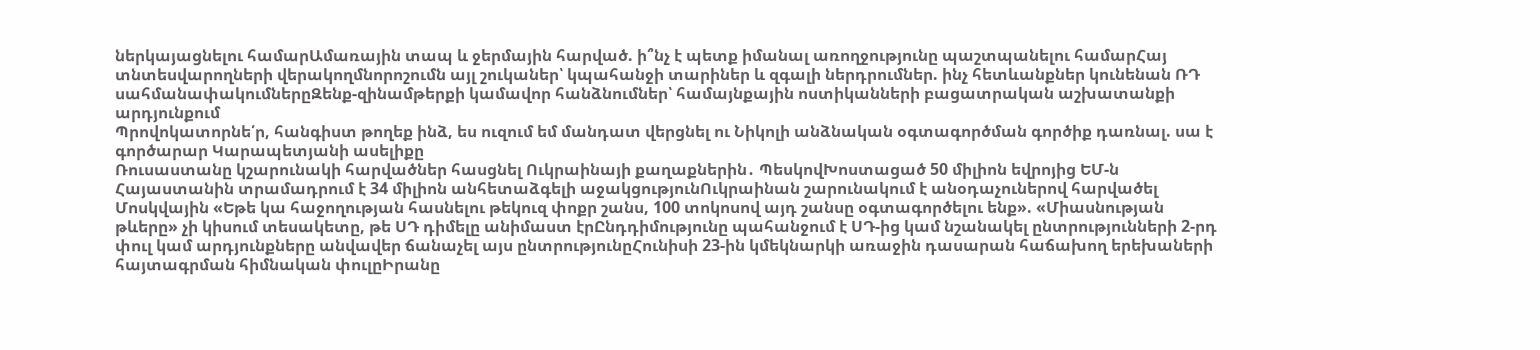ներկայացնելու համարԱմառային տապ և ջերմային հարված. ի՞նչ է պետք իմանալ առողջությունը պաշտպանելու համարՀայ տնտեսվարողների վերակողմնորոշումն այլ շուկաներ՝ կպահանջի տարիներ և զգալի ներդրումներ. ինչ հետևանքներ կունենան ՌԴ սահմանափակումներըԶենք-զինամթերքի կամավոր հանձնումներ՝ համայնքային ոստիկանների բացատրական աշխատանքի արդյունքում
Պրովոկատորնե՛ր, հանգիստ թողեք ինձ, ես ուզում եմ մանդատ վերցնել ու Նիկոլի անձնական օգտագործման գործիք դառնալ. սա է գործարար Կարապետյանի ասելիքը
Ռուսաստանը կշարունակի հարվածներ հասցնել Ուկրաինայի քաղաքներին․ ՊեսկովԽոստացած 50 միլիոն եվրոյից ԵՄ-ն Հայաստանին տրամադրում է 34 միլիոն անհետաձգելի աջակցությունՈւկրաինան շարունակում է անօդաչուներով հարվածել Մոսկվային «Եթե կա հաջողության հասնելու թեկուզ փոքր շանս, 100 տոկոսով այդ շանսը օգտագործելու ենք». «Միասնության թևերը» չի կիսում տեսակետը, թե ՍԴ դիմելը անիմաստ էրԸնդդիմությունը պահանջում է ՍԴ-ից կամ նշանակել ընտրությունների 2-րդ փուլ կամ արդյունքները անվավեր ճանաչել այս ընտրությունըՀունիսի 23-ին կմեկնարկի առաջին դասարան հաճախող երեխաների հայտագրման հիմնական փուլըԻրանը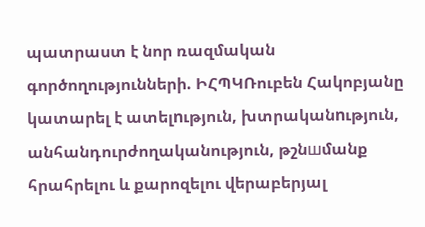պատրաստ է նոր ռազմական գործողությունների. ԻՀՊԿՌուբեն Հակոբյանը կատարել է ատելnւթյուն, խտրականnւթյուն, անհանդուրժողականություն, թշնшմանք հրահրելու և քարոզելու վերաբերյալ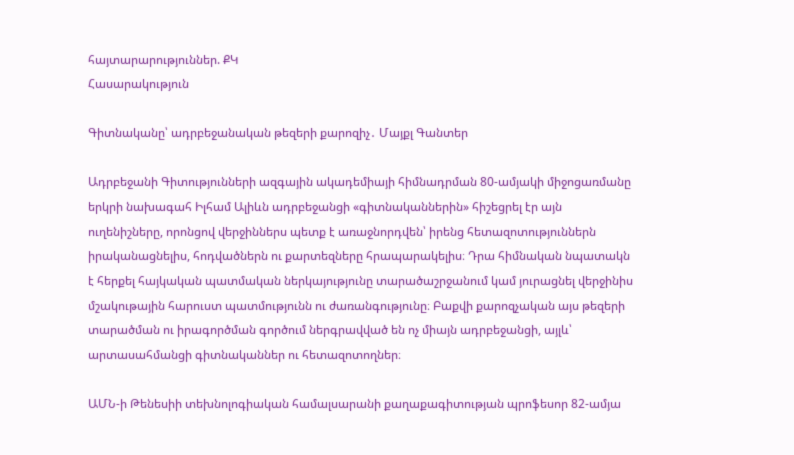հայտարարություններ. ՔԿ
Հասարակություն

Գիտնականը՝ ադրբեջանական թեզերի քարոզիչ․ Մայքլ Գանտեր

Ադրբեջանի Գիտությունների ազգային ակադեմիայի հիմնադրման 80-ամյակի միջոցառմանը երկրի նախագահ Իլհամ Ալիևն ադրբեջանցի «գիտնականներին» հիշեցրել էր այն ուղենիշները, որոնցով վերջիններս պետք է առաջնորդվեն՝ իրենց հետազոտություններն իրականացնելիս, հոդվածներն ու քարտեզները հրապարակելիս։ Դրա հիմնական նպատակն է հերքել հայկական պատմական ներկայությունը տարածաշրջանում կամ յուրացնել վերջինիս մշակութային հարուստ պատմությունն ու ժառանգությունը։ Բաքվի քարոզչական այս թեզերի տարածման ու իրագործման գործում ներգրավված են ոչ միայն ադրբեջանցի, այլև՝ արտասահմանցի գիտնականներ ու հետազոտողներ։

ԱՄՆ-ի Թենեսիի տեխնոլոգիական համալսարանի քաղաքագիտության պրոֆեսոր 82-ամյա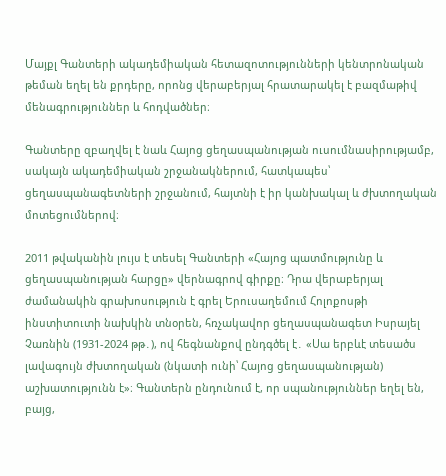Մայքլ Գանտերի ակադեմիական հետազոտությունների կենտրոնական թեման եղել են քրդերը, որոնց վերաբերյալ հրատարակել է բազմաթիվ մենագրություններ և հոդվածներ։

Գանտերը զբաղվել է նաև Հայոց ցեղասպանության ուսումնասիրությամբ, սակայն ակադեմիական շրջանակներում, հատկապես՝ ցեղասպանագետների շրջանում, հայտնի է իր կանխակալ և ժխտողական մոտեցումներով։

2011 թվականին լույս է տեսել Գանտերի «Հայոց պատմությունը և ցեղասպանության հարցը» վերնագրով գիրքը։ Դրա վերաբերյալ ժամանակին գրախոսություն է գրել Երուսաղեմում Հոլոքոսթի ինստիտուտի նախկին տնօրեն, հռչակավոր ցեղասպանագետ Իսրայել Չառնին (1931-2024 թթ․), ով հեգնանքով ընդգծել է․ «Սա երբևէ տեսածս լավագույն ժխտողական (նկատի ունի՝ Հայոց ցեղասպանության) աշխատությունն է»։ Գանտերն ընդունում է, որ սպանություններ եղել են, բայց,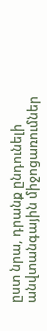ըստ նրա, դրանք ընդունելի անվտանգային միջոցառումներ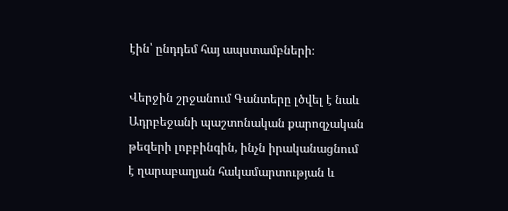էին՝ ընդդեմ հայ ապստամբների։

Վերջին շրջանում Գանտերը լծվել է նաև Ադրբեջանի պաշտոնական քարոզչական թեզերի լոբբինգին, ինչն իրականացնում է ղարաբաղյան հակամարտության և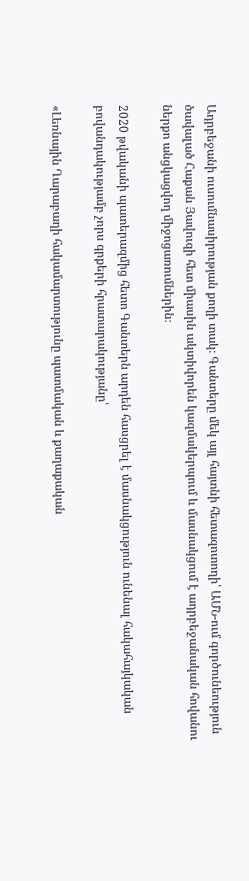Ադրբեջանի ուսումնասիրության քողի տակ։ Գանտերը մեկ այլ հայտնի հետազոտողի՝ ԱՄՆ-ում գործունեություն ծավալած Հաքան Յավուզի հետ միասին ակտիվորեն կազմակերպում և մասնակցում է ադրբեջանական հովանու ներքո անցկացվող միջոցառումներին։

2020 թվականի պատերազմից հետո Գանտերն արդեն հասցրել է մասնակցություն ունենալ հակահայկական բովանդակությամբ չորս գրքերի հրատարակությանը՝

«Լեռնային Ղարաբաղի հակամարտությունը պատմական և քաղաքական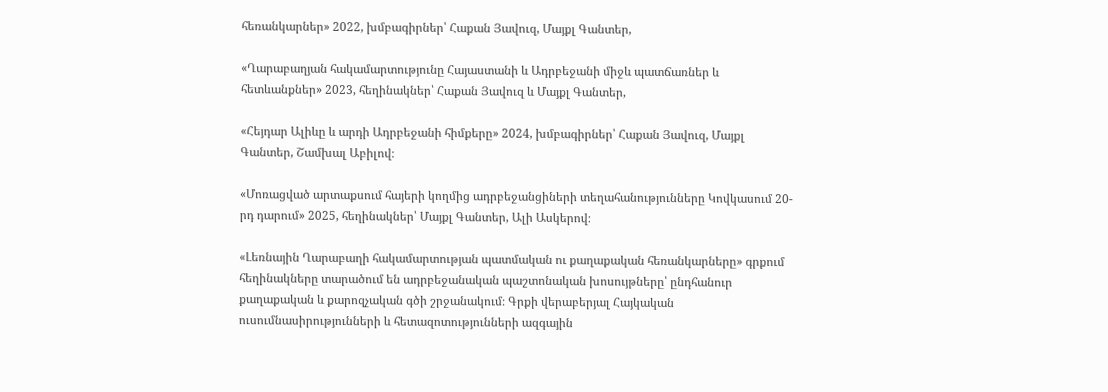հեռանկարներ» 2022, խմբագիրներ՝ Հաքան Յավուզ, Մայքլ Գանտեր,

«Ղարաբաղյան հակամարտությունը Հայաստանի և Ադրբեջանի միջև պատճառներ և հետևանքներ» 2023, հեղինակներ՝ Հաքան Յավուզ և Մայքլ Գանտեր,

«Հեյդար Ալիևը և արդի Ադրբեջանի հիմքերը» 2024, խմբագիրներ՝ Հաքան Յավուզ, Մայքլ Գանտեր, Շամխալ Աբիլով։

«Մոռացված արտաքսում հայերի կողմից ադրբեջանցիների տեղահանությունները Կովկասում 20-րդ դարում» 2025, հեղինակներ՝ Մայքլ Գանտեր, Ալի Ասկերով։

«Լեռնային Ղարաբաղի հակամարտության պատմական ու քաղաքական հեռանկարները» գրքում հեղինակները տարածում են ադրբեջանական պաշտոնական խոսույթները՝ ընդհանուր քաղաքական և քարոզչական գծի շրջանակում։ Գրքի վերաբերյալ Հայկական ուսումնասիրությունների և հետազոտությունների ազգային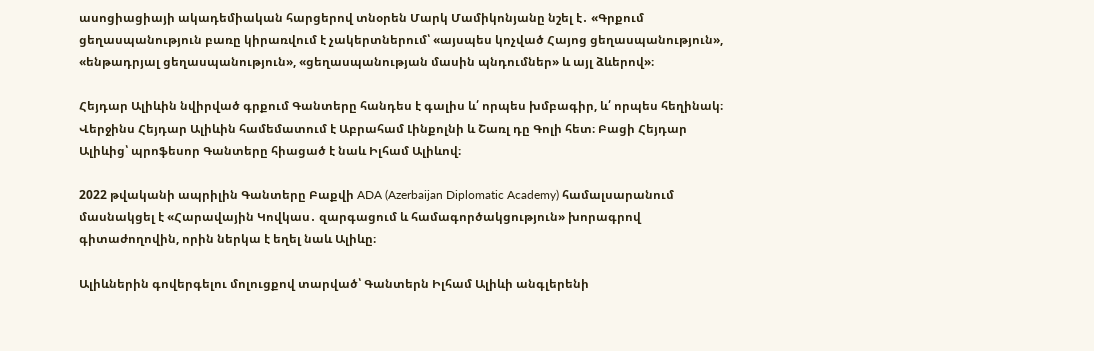ասոցիացիայի ակադեմիական հարցերով տնօրեն Մարկ Մամիկոնյանը նշել է․ «Գրքում ցեղասպանություն բառը կիրառվում է չակերտներում՝ «այսպես կոչված Հայոց ցեղասպանություն», «ենթադրյալ ցեղասպանություն», «ցեղասպանության մասին պնդումներ» և այլ ձևերով»։

Հեյդար Ալիևին նվիրված գրքում Գանտերը հանդես է գալիս և՛ որպես խմբագիր, և՛ որպես հեղինակ։ Վերջինս Հեյդար Ալիևին համեմատում է Աբրահամ Լինքոլնի և Շառլ դը Գոլի հետ։ Բացի Հեյդար Ալիևից՝ պրոֆեսոր Գանտերը հիացած է նաև Իլհամ Ալիևով։

2022 թվականի ապրիլին Գանտերը Բաքվի ADA (Azerbaijan Diplomatic Academy) համալսարանում մասնակցել է «Հարավային Կովկաս․ զարգացում և համագործակցություն» խորագրով գիտաժողովին, որին ներկա է եղել նաև Ալիևը։

Ալիևներին գովերգելու մոլուցքով տարված՝ Գանտերն Իլհամ Ալիևի անգլերենի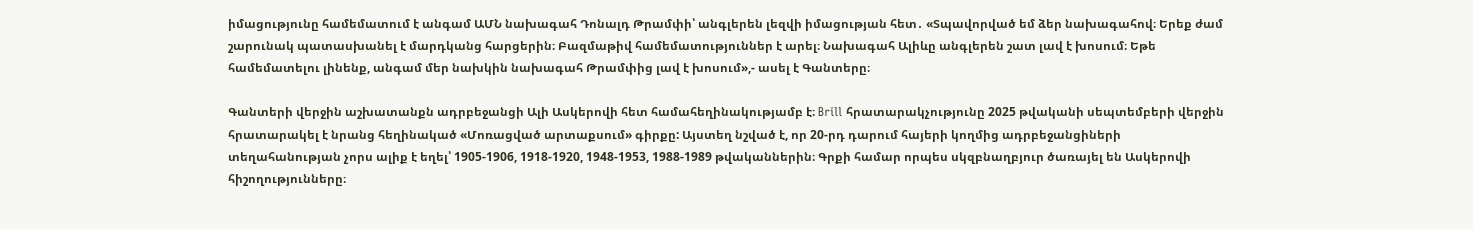իմացությունը համեմատում է անգամ ԱՄՆ նախագահ Դոնալդ Թրամփի՝ անգլերեն լեզվի իմացության հետ․ «Տպավորված եմ ձեր նախագահով։ Երեք ժամ շարունակ պատասխանել է մարդկանց հարցերին։ Բազմաթիվ համեմատություններ է արել։ Նախագահ Ալիևը անգլերեն շատ լավ է խոսում։ Եթե համեմատելու լինենք, անգամ մեր նախկին նախագահ Թրամփից լավ է խոսում»,- ասել է Գանտերը։

Գանտերի վերջին աշխատանքն ադրբեջանցի Ալի Ասկերովի հետ համահեղինակությամբ է։ Brill հրատարակչությունը 2025 թվականի սեպտեմբերի վերջին հրատարակել է նրանց հեղինակած «Մոռացված արտաքսում» գիրքը: Այստեղ նշված է, որ 20-րդ դարում հայերի կողմից ադրբեջանցիների տեղահանության չորս ալիք է եղել՝ 1905-1906, 1918-1920, 1948-1953, 1988-1989 թվականներին։ Գրքի համար որպես սկզբնաղբյուր ծառայել են Ասկերովի հիշողությունները։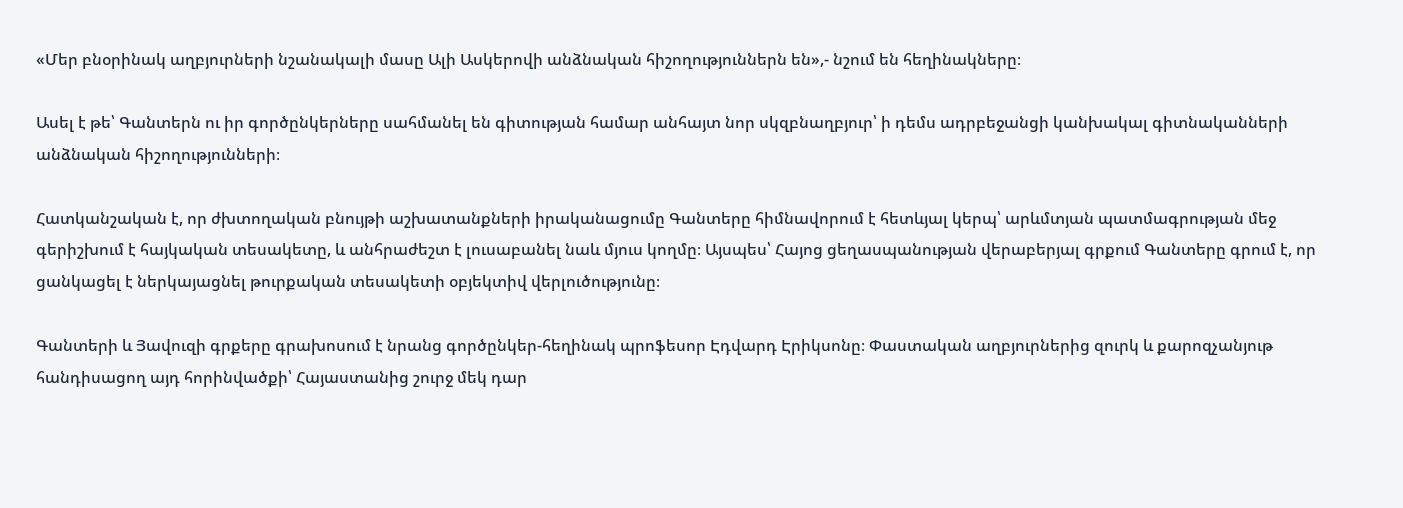«Մեր բնօրինակ աղբյուրների նշանակալի մասը Ալի Ասկերովի անձնական հիշողություններն են»,- նշում են հեղինակները։

Ասել է թե՝ Գանտերն ու իր գործընկերները սահմանել են գիտության համար անհայտ նոր սկզբնաղբյուր՝ ի դեմս ադրբեջանցի կանխակալ գիտնականների անձնական հիշողությունների։

Հատկանշական է, որ ժխտողական բնույթի աշխատանքների իրականացումը Գանտերը հիմնավորում է հետևյալ կերպ՝ արևմտյան պատմագրության մեջ գերիշխում է հայկական տեսակետը, և անհրաժեշտ է լուսաբանել նաև մյուս կողմը։ Այսպես՝ Հայոց ցեղասպանության վերաբերյալ գրքում Գանտերը գրում է, որ ցանկացել է ներկայացնել թուրքական տեսակետի օբյեկտիվ վերլուծությունը։

Գանտերի և Յավուզի գրքերը գրախոսում է նրանց գործընկեր-հեղինակ պրոֆեսոր Էդվարդ Էրիկսոնը։ Փաստական աղբյուրներից զուրկ և քարոզչանյութ հանդիսացող այդ հորինվածքի՝ Հայաստանից շուրջ մեկ դար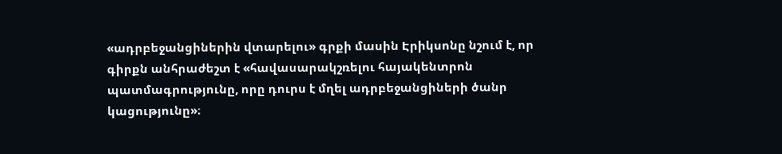«ադրբեջանցիներին վտարելու» գրքի մասին Էրիկսոնը նշում է, որ գիրքն անհրաժեշտ է «հավասարակշռելու հայակենտրոն պատմագրությունը, որը դուրս է մղել ադրբեջանցիների ծանր կացությունը»։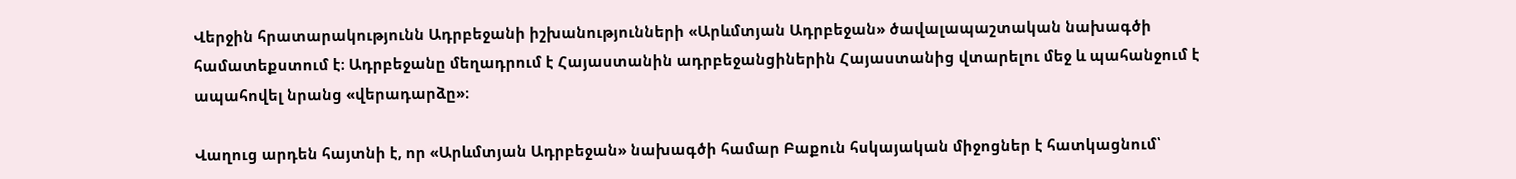Վերջին հրատարակությունն Ադրբեջանի իշխանությունների «Արևմտյան Ադրբեջան» ծավալապաշտական նախագծի համատեքստում է։ Ադրբեջանը մեղադրում է Հայաստանին ադրբեջանցիներին Հայաստանից վտարելու մեջ և պահանջում է ապահովել նրանց «վերադարձը»։

Վաղուց արդեն հայտնի է, որ «Արևմտյան Ադրբեջան» նախագծի համար Բաքուն հսկայական միջոցներ է հատկացնում՝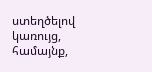ստեղծելով կառույց, համայնք,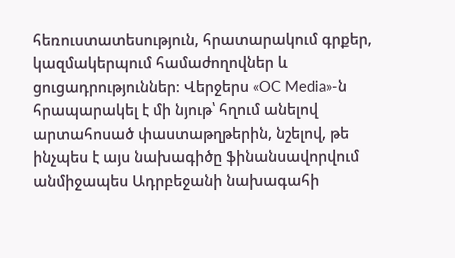հեռուստատեսություն, հրատարակում գրքեր, կազմակերպում համաժողովներ և ցուցադրություններ։ Վերջերս «OC Media»-ն հրապարակել է մի նյութ՝ հղում անելով արտահոսած փաստաթղթերին, նշելով, թե ինչպես է այս նախագիծը ֆինանսավորվում անմիջապես Ադրբեջանի նախագահի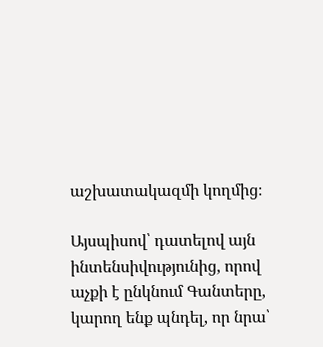աշխատակազմի կողմից։

Այսպիսով՝ դատելով այն ինտենսիվությունից, որով աչքի է ընկնում Գանտերը, կարող ենք պնդել, որ նրա՝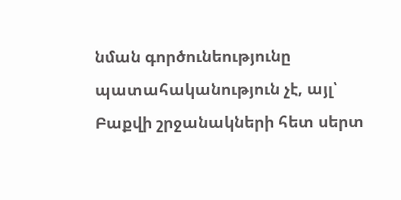նման գործունեությունը պատահականություն չէ, այլ՝ Բաքվի շրջանակների հետ սերտ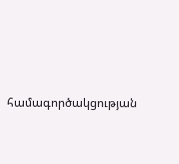համագործակցության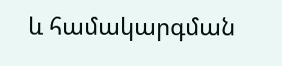և համակարգման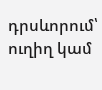դրսևորում՝ ուղիղ կամ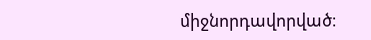միջնորդավորված։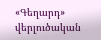«Գեղարդ» վերլուծական